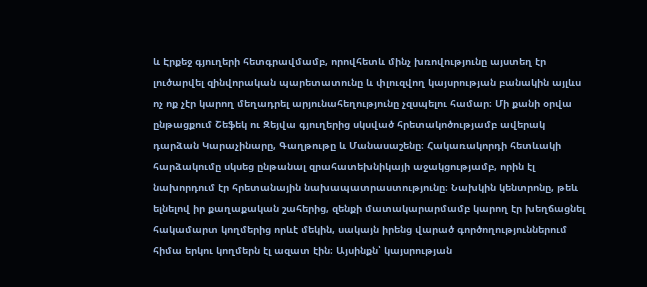և Էրքեջ գյուղերի հետգրավմամբ, որովհետև մինչ խռովությունը այստեղ էր լուծարվել զինվորական պարետատունը և փլուզվող կայսրության բանակին այլևս ոչ ոք չէր կարող մեղադրել արյունահեղությունը չզսպելու համար։ Մի քանի օրվա ընթացքում Շեֆեկ ու Զեյվա գյուղերից սկսված հրետակոծությամբ ավերակ դարձան Կարաչինարը, Գաղթութը և Մանասաշենը։ Հակառակորդի հետևակի հարձակումը սկսեց ընթանալ զրահատեխնիկայի աջակցությամբ, որին էլ նախորդում էր հրետանային նախապատրաստությունը։ Նախկին կենտրոնը, թեև ելնելով իր քաղաքական շահերից, զենքի մատակարարմամբ կարող էր խեղճացնել հակամարտ կողմերից որևէ մեկին, սակայն իրենց վարած գործողություններում հիմա երկու կողմերն էլ ազատ էին։ Այսինքն՝ կայսրության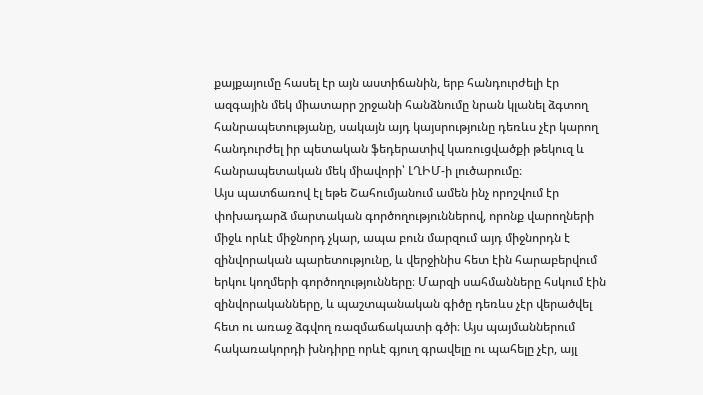քայքայումը հասել էր այն աստիճանին, երբ հանդուրժելի էր ազգային մեկ միատարր շրջանի հանձնումը նրան կլանել ձգտող հանրապետությանը, սակայն այդ կայսրությունը դեռևս չէր կարող հանդուրժել իր պետական ֆեդերատիվ կառուցվածքի թեկուզ և հանրապետական մեկ միավորի՝ ԼՂԻՄ-ի լուծարումը։
Այս պատճառով էլ եթե Շահումյանում ամեն ինչ որոշվում էր փոխադարձ մարտական գործողություններով, որոնք վարողների միջև որևէ միջնորդ չկար, ապա բուն մարզում այդ միջնորդն է զինվորական պարետությունը, և վերջինիս հետ էին հարաբերվում երկու կողմերի գործողությունները։ Մարզի սահմանները հսկում էին զինվորականները, և պաշտպանական գիծը դեռևս չէր վերածվել հետ ու առաջ ձգվող ռազմաճակատի գծի։ Այս պայմաններում հակառակորդի խնդիրը որևէ գյուղ գրավելը ու պահելը չէր, այլ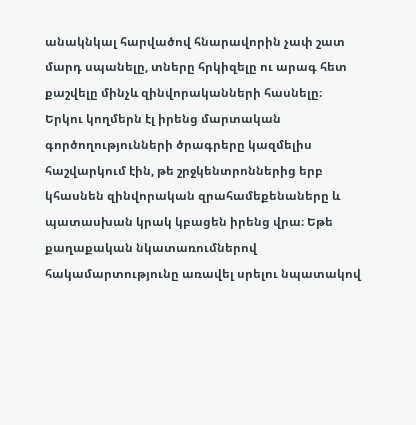անակնկալ հարվածով հնարավորին չափ շատ մարդ սպանելը, տները հրկիզելը ու արագ հետ քաշվելը մինչև զինվորականների հասնելը։
Երկու կողմերն էլ իրենց մարտական գործողությունների ծրագրերը կազմելիս հաշվարկում էին, թե շրջկենտրոններից երբ կհասնեն զինվորական զրահամեքենաները և պատասխան կրակ կբացեն իրենց վրա։ Եթե քաղաքական նկատառումներով հակամարտությունը առավել սրելու նպատակով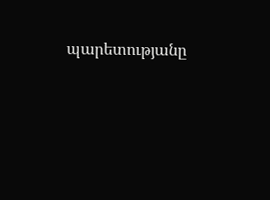պարետությանը